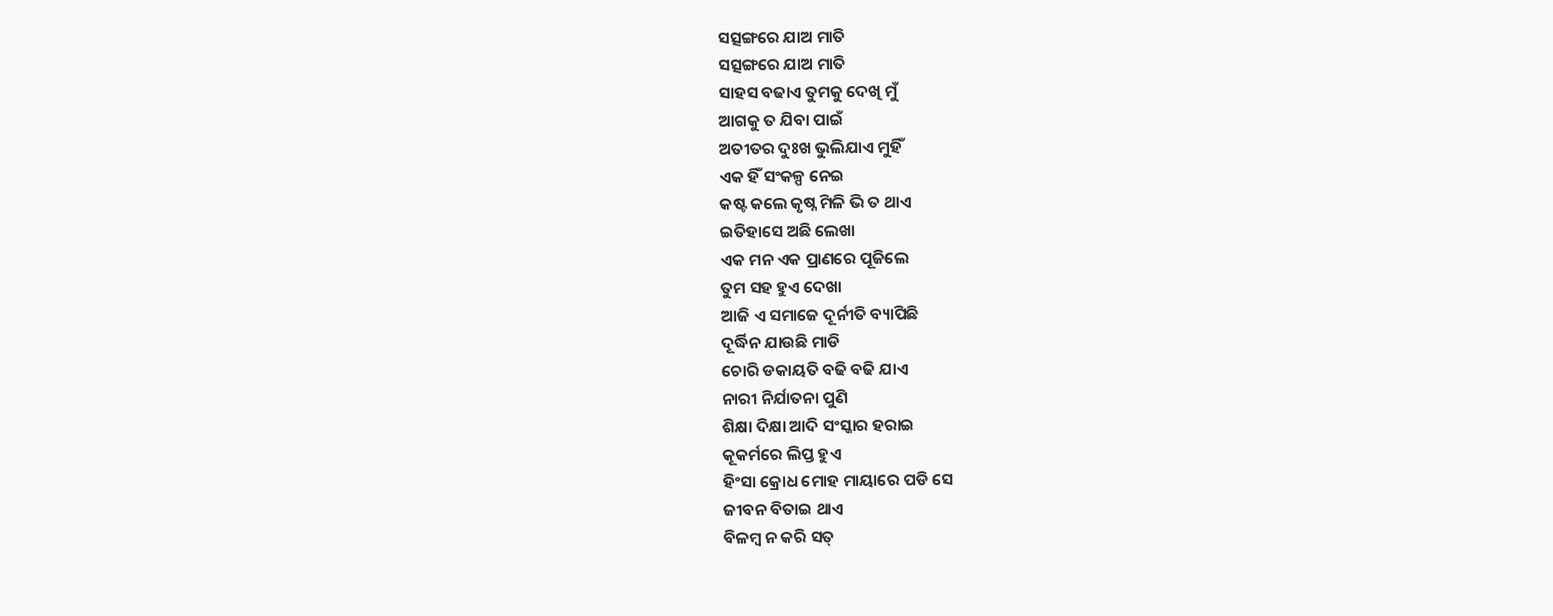ସତ୍ସଙ୍ଗରେ ଯାଅ ମାତି
ସତ୍ସଙ୍ଗରେ ଯାଅ ମାତି
ସାହସ ବଢାଏ ତୁମକୁ ଦେଖି ମୁଁ
ଆଗକୁ ତ ଯିବା ପାଇଁ
ଅତୀତର ଦୁଃଖ ଭୁଲିଯାଏ ମୁହିଁ
ଏକ ହିଁ ସଂକଳ୍ପ ନେଇ
କଷ୍ଟ କଲେ କୃଷ୍ନ ମିଳି ଭି ତ ଥାଏ
ଇତିହାସେ ଅଛି ଲେଖା
ଏକ ମନ ଏକ ପ୍ରାଣରେ ପୂଜିଲେ
ତୁମ ସହ ହୁଏ ଦେଖା
ଆଜି ଏ ସମାଜେ ଦୂର୍ନୀତି ବ୍ୟାପିଛି
ଦୂର୍ଦ୍ଧିନ ଯାଉଛି ମାଡି
ଚୋରି ଡକାୟତି ବଢି ବଢି ଯାଏ
ନାରୀ ନିର୍ଯାତନା ପୁଣି
ଶିକ୍ଷା ଦିକ୍ଷା ଆଦି ସଂସ୍କାର ହରାଇ
କୂକର୍ମରେ ଲିପ୍ତ ହୁଏ
ହିଂସା କ୍ରୋଧ ମୋହ ମାୟାରେ ପଡି ସେ
ଜୀବନ ବିତାଇ ଥାଏ
ବିଳମ୍ବ ନ କରି ସତ୍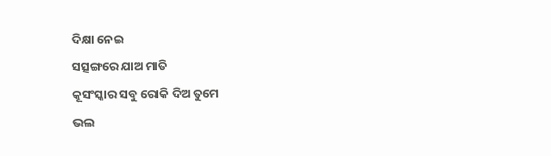ଦିକ୍ଷା ନେଇ
ସତ୍ସଙ୍ଗରେ ଯାଅ ମାତି
କୂସଂସ୍କାର ସବୁ ରୋକି ଦିଅ ତୁମେ
ଭଲ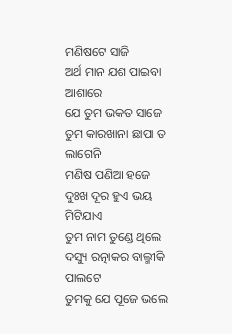ମଣିଷଟେ ସାଜି
ଅର୍ଥ ମାନ ଯଶ ପାଇବା ଆଶାରେ
ଯେ ତୁମ ଭକତ ସାଜେ
ତୁମ କାରଖାନା ଛାପା ତ ଲାଗେନି
ମଣିଷ ପଣିଆ ହଜେ
ଦୁଃଖ ଦୂର ହୁଏ ଭୟ ମିଟିଯାଏ
ତୁମ ନାମ ତୁଣ୍ଡେ ଥିଲେ
ଦସ୍ୟୁ ରତ୍ନାକର ବାଲ୍ମୀକି ପାଲଟେ
ତୁମକୁ ଯେ ପୂଜେ ଭଲେ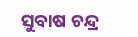ସୁବାଷ ଚନ୍ଦ୍ର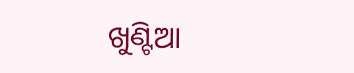ଖୁଣ୍ଟିଆ